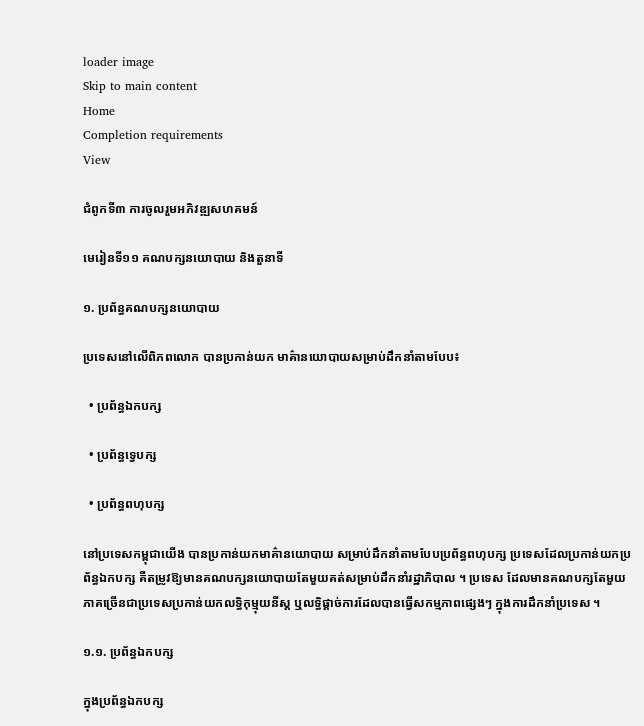loader image
Skip to main content
Home
Completion requirements
View

ជំពូកទី៣ ការចូលរួមអភិវឌ្ឍសហគមន៍

មេរៀនទី១១ គណបក្សនយោបាយ និងតួនាទី

១. ប្រព័ន្ធគណបក្សនយោបាយ

ប្រទេសនៅលើពិភពលោក បានប្រកាន់យក មាគ៌ានយោបាយសម្រាប់ដឹកនាំតាមបែប៖

  • ប្រព័ន្ធឯកបក្ស

  • ប្រព័ន្ធទ្វេបក្ស

  • ប្រព័ន្ធពហុបក្ស

នៅប្រទេសកម្ពុជាយើង បានប្រកាន់យកមាគ៌ានយោបាយ សម្រាប់ដឹកនាំតាមបែបប្រព័ន្ធពហុបក្ស ប្រទេសដែលប្រកាន់យកប្រព័ន្ធឯកបក្ស គឺតម្រូវឱ្យមានគណបក្សនយោបាយតែមួយគត់សម្រាប់ដឹកនាំរដ្ឋាភិបាល ។ ប្រទេស ដែលមានគណបក្សតែមួយភាគច្រើនជាប្រទេសប្រកាន់យកលទ្ធិកុម្មុយនីស្ត ឬលទ្ធិផ្ដាច់ការដែលបានធ្វើសកម្មភាពផ្សេងៗ ក្នុងការដឹកនាំប្រទេស ។

១.១. ប្រព័ន្ធឯកបក្ស

ក្នុងប្រព័ន្ធឯកបក្ស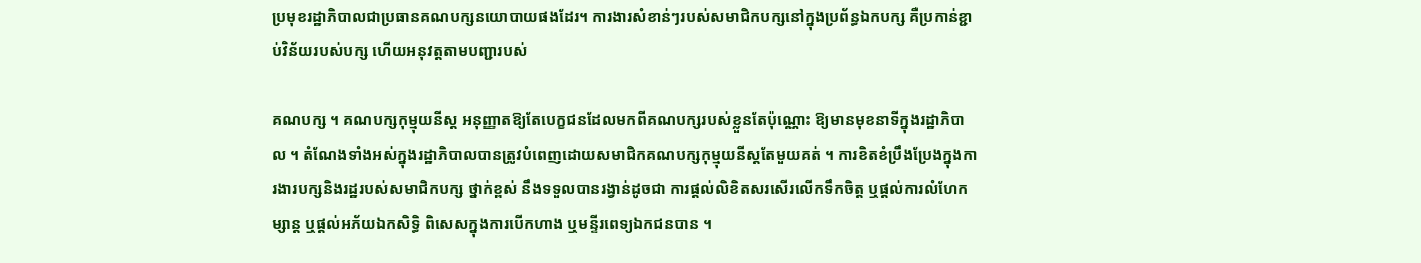ប្រមុខរដ្ឋាភិបាលជាប្រធានគណបក្សនយោបាយផងដែរ។ ការងារសំខាន់ៗរបស់សមាជិកបក្សនៅក្នុងប្រព័ន្ធឯកបក្ស គឺប្រកាន់ខ្ជាប់វិន័យរបស់បក្ស ហើយអនុវត្តតាមបញ្ជារបស់

គណបក្ស ។ គណបក្សកុម្មុយនីស្ត អនុញ្ញាតឱ្យតែបេក្ខជនដែលមកពីគណបក្សរបស់ខ្លួនតែប៉ុណ្ណោះ ឱ្យមានមុខនាទីក្នុងរដ្ឋាភិបាល ។ តំណែងទាំងអស់ក្នុងរដ្ឋាភិបាលបានត្រូវបំពេញដោយសមាជិកគណបក្សកុម្មុយនីស្តតែមួយគត់ ។ ការខិតខំប្រឹងប្រែងក្នុងការងារបក្សនិងរដ្ឋរបស់សមាជិកបក្ស ថ្នាក់ខ្ពស់ នឹងទទួលបានរង្វាន់ដូចជា ការផ្ដល់លិខិតសរសើរលើកទឹកចិត្ត ឬផ្ដល់ការលំហែកម្សាន្ដ ឬផ្ដល់អភ័យឯកសិទ្ធិ ពិសេសក្នុងការបើកហាង ឬមន្ទីរពេទ្យឯកជនបាន ។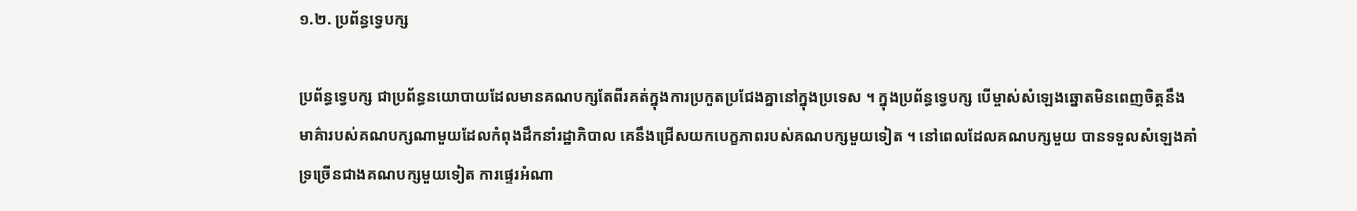១.២. ប្រព័ន្ធទ្វេបក្ស

ប្រព័ន្ធទ្វេបក្ស ជាប្រព័ន្ធនយោបាយដែលមានគណបក្សតែពីរគត់ក្នុងការប្រកួតប្រជែងគ្នានៅក្នុងប្រទេស ។ ក្នុងប្រព័ន្ធទ្វេបក្ស បើម្ចាស់សំឡេងឆ្នោតមិនពេញចិត្តនឹងមាគ៌ារបស់គណបក្សណាមួយដែលកំពុងដឹកនាំរដ្ឋាភិបាល គេនឹងជ្រើសយកបេក្ខភាពរបស់គណបក្សមួយទៀត ។ នៅពេលដែលគណបក្សមួយ បានទទួលសំឡេងគាំទ្រច្រើនជាងគណបក្សមួយទៀត ការផ្ទេរអំណា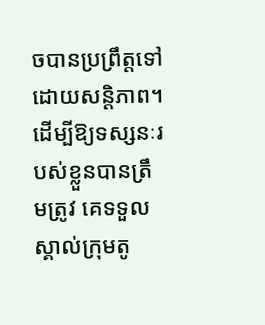ចបានប្រព្រឹត្តទៅដោយសន្តិភាព។ ដើម្បីឱ្យទស្សនៈរបស់ខ្លួនបានត្រឹមត្រូវ គេទទួលស្គាល់ក្រុមតូ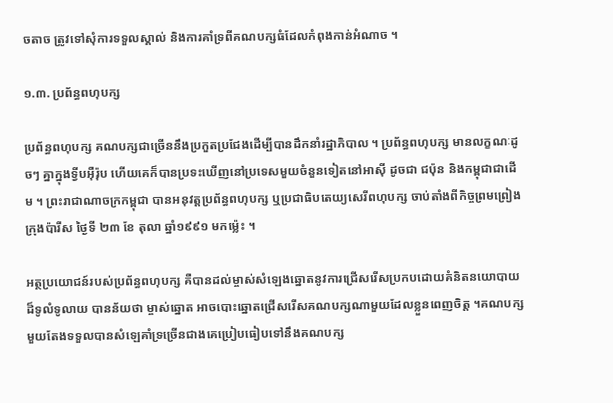ចតាច ត្រូវទៅសុំការទទួលស្គាល់ និងការគាំទ្រពីគណបក្សធំដែលកំពុងកាន់អំណាច ។

១.៣. ប្រព័ន្ធពហុបក្ស

ប្រព័ន្ធពហុបក្ស គណបក្សជាច្រើននឹងប្រកួតប្រជែងដើម្បីបានដឹកនាំរដ្ឋាភិបាល ។ ប្រព័ន្ធពហុបក្ស មានលក្ខណៈដូចៗ គ្នាក្នុងទ្វីបអ៊ឺរ៉ុប ហើយគេក៏បានប្រទះឃើញនៅប្រទេសមួយចំនួនទៀតនៅអាស៊ី ដូចជា ជប៉ុន និងកម្ពុជាជាដើម ។ ព្រះរាជាណាចក្រកម្ពុជា បានអនុវត្តប្រព័ន្ធពហុបក្ស ឬប្រជាធិបតេយ្យសេរីពហុបក្ស ចាប់តាំងពីកិច្ចព្រមព្រៀងក្រុងប៉ារីស ថ្ងៃទី ២៣ ខែ តុលា ឆ្នាំ១៩៩១ មកម៉្លេះ ។

អត្ថប្រយោជន៍របស់ប្រព័ន្ធពហុបក្ស គឺបានដល់ម្ចាស់សំឡេងឆ្នោតនូវការជ្រើសរើសប្រកបដោយគំនិតនយោបាយដ៏ទូលំទូលាយ បានន័យថា ម្ចាស់ឆ្នោត អាចបោះឆ្នោតជ្រើសរើសគណបក្សណាមួយដែលខ្លួនពេញចិត្ត ។គណបក្សមួយតែងទទួលបានសំឡេគាំទ្រច្រើនជាងគេប្រៀបធៀបទៅនឹងគណបក្ស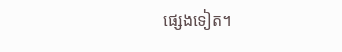ផ្សេងទៀត។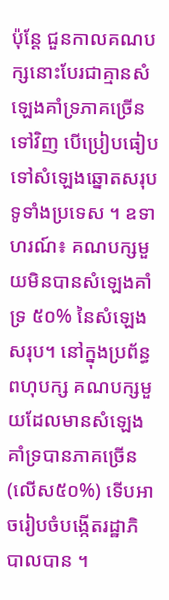ប៉ុន្តែ ជួនកាលគណបក្សនោះបែរជាគ្មានសំឡេងគាំទ្រភាគច្រើនទៅវិញ បើប្រៀបធៀបទៅសំឡេងឆ្នោតសរុបទូទាំងប្រទេស ។ ឧទាហរណ៍៖ គណបក្សមួយមិនបានសំឡេងគាំទ្រ ៥០% នៃសំឡេងសរុប។ នៅក្នុងប្រព័ន្ធពហុបក្ស គណបក្សមួយដែលមានសំឡេងគាំទ្របានភាគច្រើន (លើស៥០%) ទើបអាចរៀបចំបង្កើតរដ្ឋាភិបាលបាន ។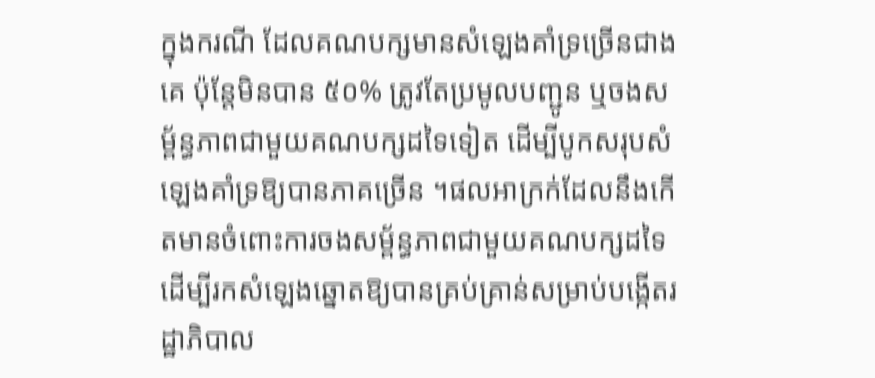ក្នុងករណី ដែលគណបក្សមានសំឡេងគាំទ្រច្រើនជាងគេ ប៉ុន្តែមិនបាន ៥០% ត្រូវតែប្រមូលបញ្ជូន ឬចងសម្ព័ន្ធភាពជាមួយគណបក្សដទៃទៀត ដើម្បីបូកសរុបសំឡេងគាំទ្រឱ្យបានភាគច្រើន ។ផលអាក្រក់ដែលនឹងកើតមានចំពោះការចងសម្ព័ន្ធភាពជាមួយគណបក្សដទៃ ដើម្បីរកសំឡេងឆ្នោតឱ្យបានគ្រប់គ្រាន់សម្រាប់បង្កើតរដ្ឋាភិបាល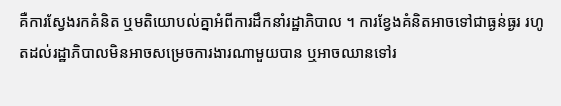គឺការស្វែងរកគំនិត ឬមតិយោបល់គ្នាអំពីការដឹកនាំរដ្ឋាភិបាល ។ ការខ្វែងគំនិតអាចទៅជាធ្ងន់ធ្ងរ រហូតដល់រដ្ឋាភិបាលមិនអាចសម្រេចការងារណាមួយបាន ឬអាចឈានទៅរ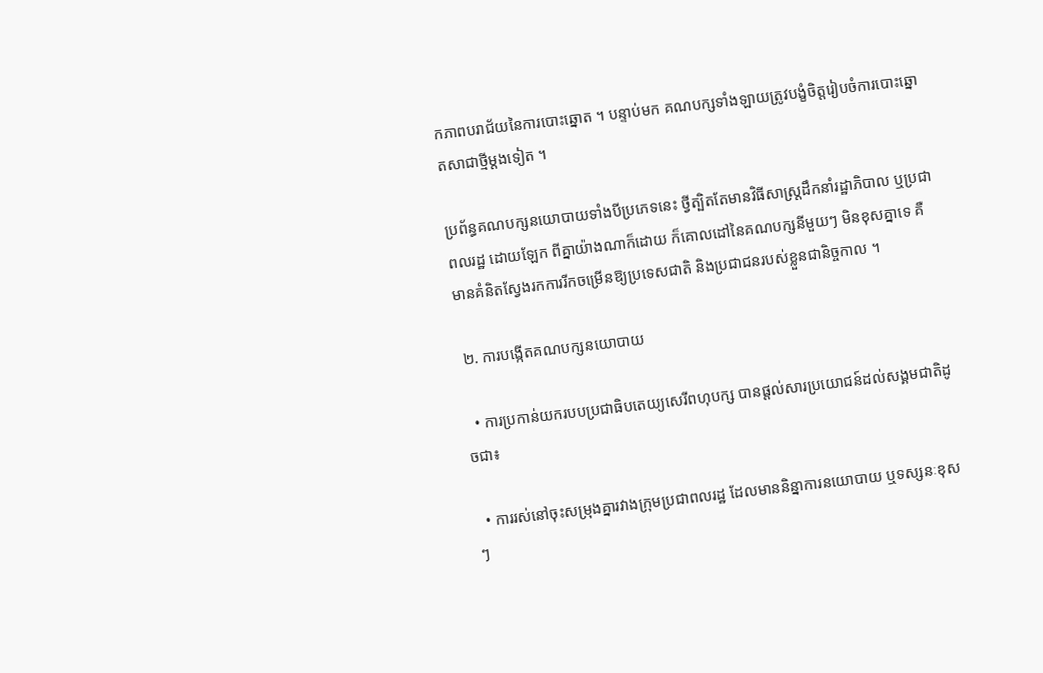កភាពបរាជ័យនៃការបោះឆ្នោត ។ បន្ទាប់មក គណបក្សទាំងឡាយត្រូវបង្ខំចិត្តរៀបចំការបោះឆ្នោតសាជាថ្មីម្ដងទៀត ។

ប្រព័ន្ធគណបក្សនយោបាយទាំងបីប្រភេទនេះ ថ្វីត្បិតតែមានវិធីសាស្រ្តដឹកនាំរដ្ឋាភិបាល ឬប្រជាពលរដ្ឋ ដោយឡែក ពីគ្នាយ៉ាងណាក៏ដោយ ក៏គោលដៅនៃគណបក្សនីមួយៗ មិនខុសគ្នាទេ គឺមានគំនិតស្វែងរកការរីកចម្រើនឱ្យប្រទេសជាតិ និងប្រជាជនរបស់ខ្លួនជានិច្ចកាល ។

 ២. ការបង្កើតគណបក្សនយោបាយ

  • ការប្រកាន់យករបបប្រជាធិបតេយ្យសេរីពហុបក្ស បានផ្ដល់សារប្រយោជន៍ដល់សង្គមជាតិដូចជា៖

  • ការរស់នៅចុះសម្រុងគ្នារវាងក្រុមប្រជាពលរដ្ឋ ដែលមាននិន្នាការនយោបាយ ឬទស្សនៈខុសៗ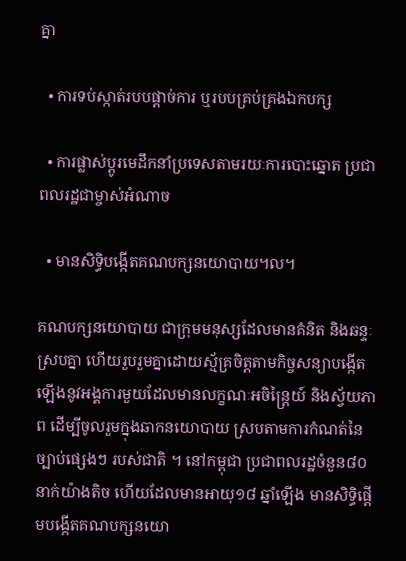គ្នា

  • ការទប់ស្កាត់របបផ្ដាច់ការ ឬរបបគ្រប់គ្រងឯកបក្ស

  • ការផ្លាស់ប្ដូរមេដឹកនាំប្រទេសតាមរយៈការបោះឆ្នោត ប្រជាពលរដ្ឋជាម្ចាស់អំណាច

  • មានសិទ្ធិបង្កើតគណបក្សនយោបាយ។ល។

គណបក្សនយោបាយ ជាក្រុមមនុស្សដែលមានគំនិត និងឆន្ទៈស្របគ្នា ហើយរួបរួមគ្នាដោយស្ម័គ្រចិត្តតាមកិច្ចសន្យាបង្កើតឡើងនូវអង្គការមួយដែលមានលក្ខណៈអចិន្ត្រៃយ៍ និងស្វ័យភាព ដើម្បីចូលរួមក្នុងឆាកនយោបាយ ស្របតាមការកំណត់នៃច្បាប់ផ្សេងៗ របស់ជាតិ ។ នៅកម្ពុជា ប្រជាពលរដ្ឋចំនួន៨០នាក់យ៉ាងតិច ហើយដែលមានអាយុ១៨ ឆ្នាំឡើង មានសិទ្ធិផ្ដើមបង្កើតគណបក្សនយោ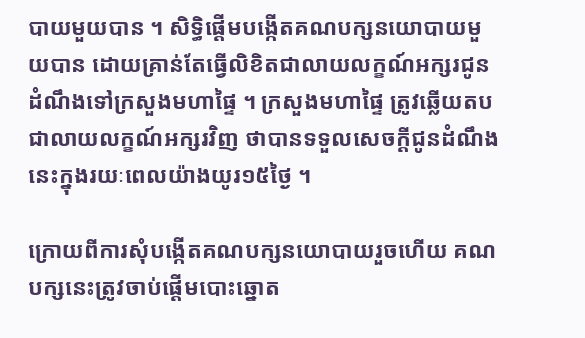បាយមួយបាន ។ សិទ្ធិផ្ដើមបង្កើតគណបក្សនយោបាយមួយបាន ដោយគ្រាន់តែធ្វើលិខិតជាលាយលក្ខណ៍អក្សរជូនដំណឹងទៅក្រសួងមហាផ្ទៃ ។ ក្រសួងមហាផ្ទៃ ត្រូវឆ្លើយតបជាលាយលក្ខណ៍អក្សរវិញ ថាបានទទួលសេចក្ដីជូនដំណឹងនេះក្នុងរយៈពេលយ៉ាងយូរ១៥ថ្ងៃ ។

ក្រោយពីការសុំបង្កើតគណបក្សនយោបាយរួចហើយ គណបក្សនេះត្រូវចាប់ផ្ដើមបោះឆ្នោត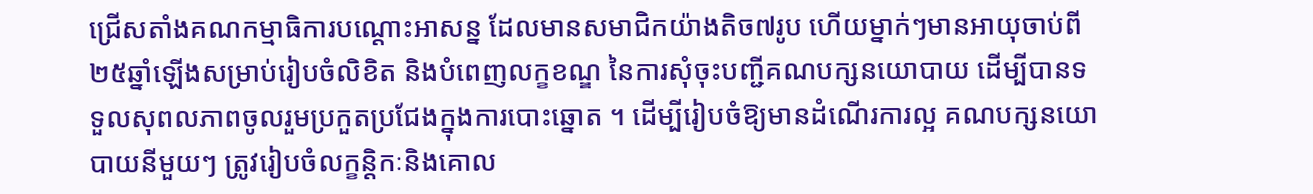ជ្រើសតាំងគណកម្មាធិការបណ្ដោះអាសន្ន ដែលមានសមាជិកយ៉ាងតិច៧រូប ហើយម្នាក់ៗមានអាយុចាប់ពី ២៥ឆ្នាំឡើងសម្រាប់រៀបចំលិខិត និងបំពេញលក្ខខណ្ឌ នៃការសុំចុះបញ្ជីគណបក្សនយោបាយ ដើម្បីបានទទួលសុពលភាពចូលរួមប្រកួតប្រជែងក្នុងការបោះឆ្នោត ។ ដើម្បីរៀបចំឱ្យមានដំណើរការល្អ គណបក្សនយោបាយនីមួយៗ ត្រូវរៀបចំលក្ខន្តិកៈនិងគោល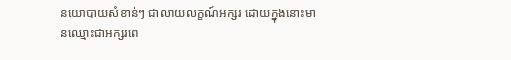នយោបាយសំខាន់ៗ ជាលាយលក្ខណ៍អក្សរ ដោយក្នុងនោះមានឈ្មោះជាអក្សរពេ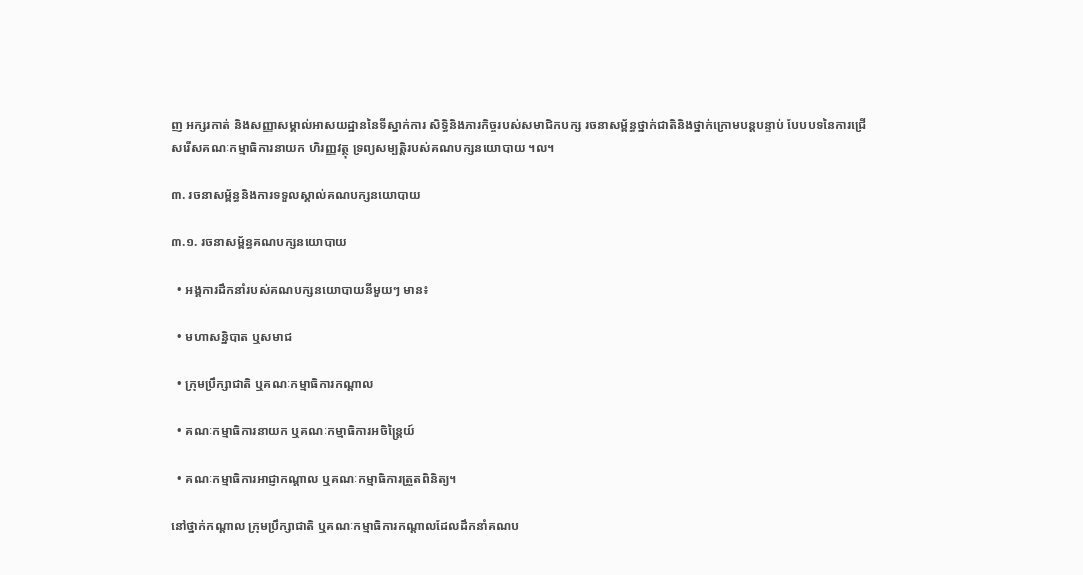ញ អក្សរកាត់ និងសញ្ញាសម្គាល់អាសយដ្ឋាននៃទីស្នាក់ការ សិទ្ធិនិងភារកិច្ចរបស់សមាជិកបក្ស រចនាសម្ព័ន្ធថ្នាក់ជាតិនិងថ្នាក់ក្រោមបន្តបន្ទាប់ បែបបទនៃការជ្រើសរើសគណៈកម្មាធិការនាយក ហិរញ្ញវត្ថុ ទ្រព្យសម្បត្តិរបស់គណបក្សនយោបាយ ។ល។

៣. រចនាសម្ព័ន្ធនិងការទទួលស្គាល់គណបក្សនយោបាយ

៣.១. រចនាសម្ព័ន្ធគណបក្សនយោបាយ

  • អង្គការដឹកនាំរបស់គណបក្សនយោបាយនីមួយៗ មាន៖

  • មហាសន្និបាត ឬសមាជ

  • ក្រុមប្រឹក្សាជាតិ ឬគណៈកម្មាធិការកណ្ដាល

  • គណៈកម្មាធិការនាយក ឬគណៈកម្មាធិការអចិន្ត្រៃយ៍

  • គណៈកម្មាធិការអាជ្ញាកណ្ដាល ឬគណៈកម្មាធិការត្រួតពិនិត្យ។

នៅថ្នាក់កណ្ដាល ក្រុមប្រឹក្សាជាតិ ឬគណៈកម្មាធិការកណ្ដាលដែលដឹកនាំគណប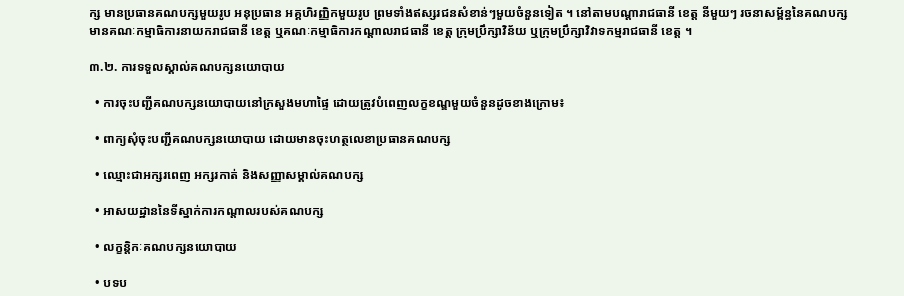ក្ស មានប្រធានគណបក្សមួយរូប អនុប្រធាន អគ្គហិរញ្ញិកមួយរូប ព្រមទាំងឥស្សរជនសំខាន់ៗមួយចំនួនទៀត ។ នៅតាមបណ្ដារាជធានី ខេត្ត នីមួយៗ រចនាសម្ព័ន្ធនៃគណបក្សមានគណៈកម្មាធិការនាយករាជធានី ខេត្ត ឬគណៈកម្មាធិការកណ្ដាលរាជធានី ខេត្ត ក្រុមប្រឹក្សាវិន័យ ឬក្រុមប្រឹក្សាវិវាទកម្មរាជធានី ខេត្ត ។

៣.២. ការទទួលស្គាល់គណបក្សនយោបាយ

  • ការចុះបញ្ជីគណបក្សនយោបាយនៅក្រសួងមហាផ្ទៃ ដោយត្រូវបំពេញលក្ខខណ្ឌមួយចំនួនដូចខាងក្រោម៖

  • ពាក្យសុំចុះបញ្ជីគណបក្សនយោបាយ ដោយមានចុះហត្ថលេខាប្រធានគណបក្ស

  • ឈ្មោះជាអក្សរពេញ អក្សរកាត់ និងសញ្ញាសម្គាល់គណបក្ស

  • អាសយដ្ឋាននៃទីស្នាក់ការកណ្ដាលរបស់គណបក្ស

  • លក្ខន្តិកៈគណបក្សនយោបាយ

  • បទប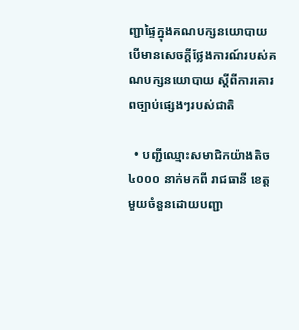ញ្ជាផ្ទៃក្នុងគណបក្សនយោបាយ បើមានសេចក្ដីថ្លែងការណ៍របស់គណបក្សនយោបាយ ស្ដីពីការគោរពច្បាប់ផ្សេងៗរបស់ជាតិ

  • បញ្ជីឈ្មោះសមាជិកយ៉ាងតិច៤០០០ នាក់មកពី រាជធានី ខេត្តមួយចំនួនដោយបញ្ជា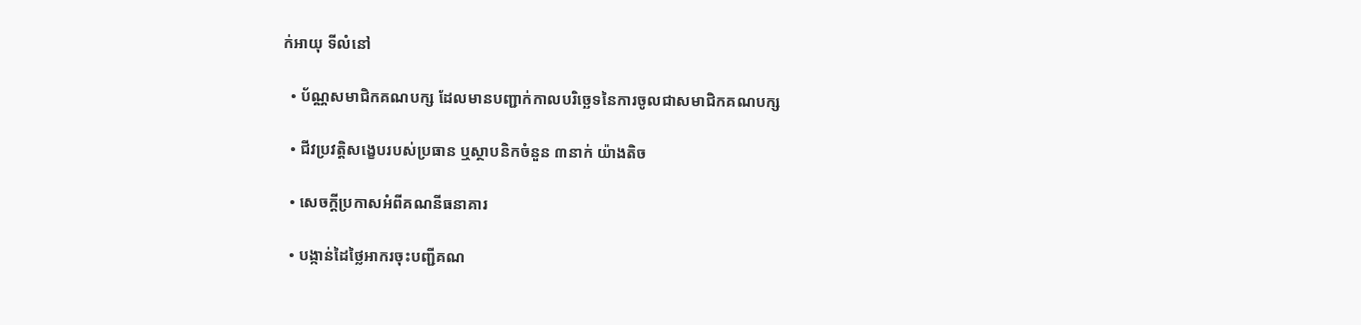ក់អាយុ ទីលំនៅ

  • ប័ណ្ណសមាជិកគណបក្ស ដែលមានបញ្ជាក់កាលបរិច្ឆេទនៃការចូលជាសមាជិកគណបក្ស

  • ជីវប្រវត្តិសង្ខេបរបស់ប្រធាន ឬស្ថាបនិកចំនួន ៣នាក់ យ៉ាងតិច

  • សេចក្ដីប្រកាសអំពីគណនីធនាគារ

  • បង្កាន់ដៃថ្លៃអាករចុះបញ្ជីគណ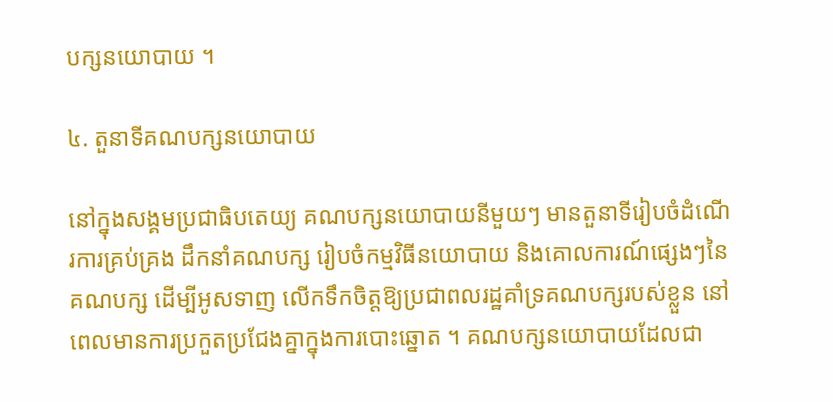បក្សនយោបាយ ។

៤. តួនាទីគណបក្សនយោបាយ

នៅក្នុងសង្គមប្រជាធិបតេយ្យ គណបក្សនយោបាយនីមួយៗ មានតួនាទីរៀបចំដំណើរការគ្រប់គ្រង ដឹកនាំគណបក្ស រៀបចំកម្មវិធីនយោបាយ និងគោលការណ៍ផ្សេងៗនៃគណបក្ស ដើម្បីអូសទាញ លើកទឹកចិត្តឱ្យប្រជាពលរដ្ឋគាំទ្រគណបក្សរបស់ខ្លួន នៅពេលមានការប្រកួតប្រជែងគ្នាក្នុងការបោះឆ្នោត ។ គណបក្សនយោបាយដែលជា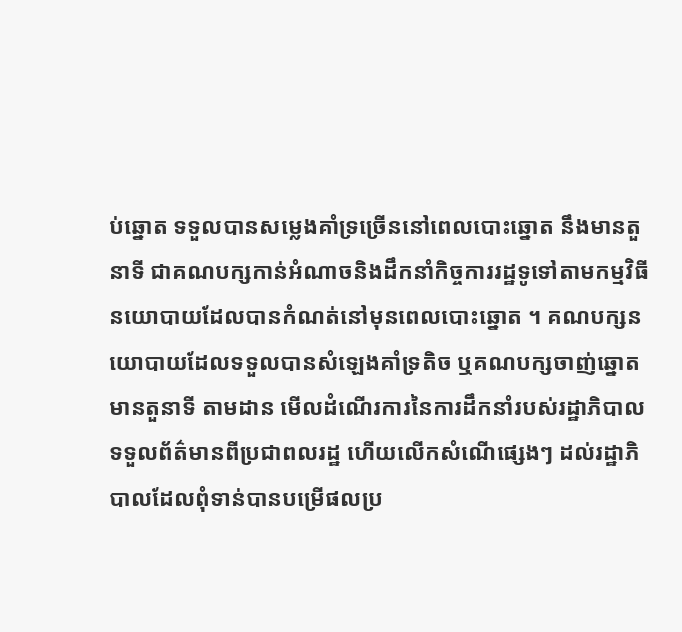ប់ឆ្នោត ទទួលបានសម្លេងគាំទ្រច្រើននៅពេលបោះឆ្នោត នឹងមានតួនាទី ជាគណបក្សកាន់អំណាចនិងដឹកនាំកិច្ចការរដ្ឋទូទៅតាមកម្មវិធីនយោបាយដែលបានកំណត់នៅមុនពេលបោះឆ្នោត ។ គណបក្សនយោបាយដែលទទួលបានសំឡេងគាំទ្រតិច ឬគណបក្សចាញ់ឆ្នោតមានតួនាទី តាមដាន មើលដំណើរការនៃការដឹកនាំរបស់រដ្ឋាភិបាល ទទួលព័ត៌មានពីប្រជាពលរដ្ឋ ហើយលើកសំណើផ្សេងៗ ដល់រដ្ឋាភិបាលដែលពុំទាន់បានបម្រើផលប្រ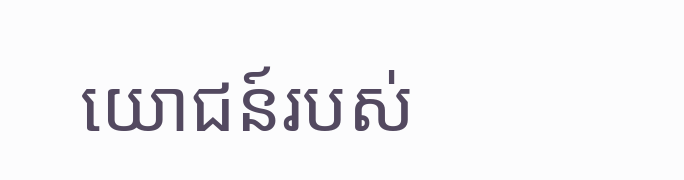យោជន៍របស់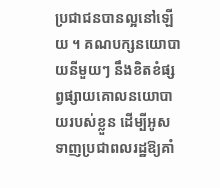ប្រជាជនបានល្អនៅឡើយ ។ គណបក្សនយោបាយនីមួយៗ នឹងខិតខំផ្សព្វផ្សាយគោលនយោបាយរបស់ខ្លួន ដើម្បីអូសទាញប្រជាពលរដ្ឋឱ្យគាំ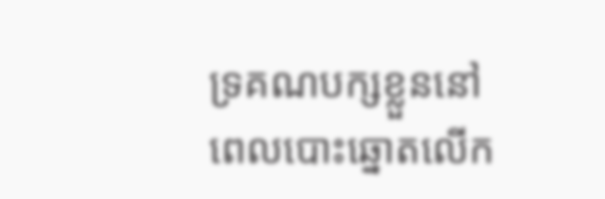ទ្រគណបក្សខ្លួននៅពេលបោះឆ្នោតលើក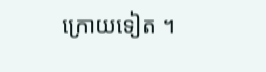ក្រោយទៀត ។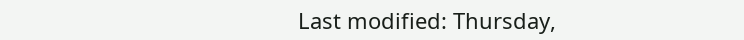Last modified: Thursday,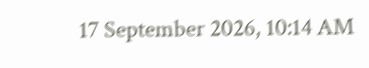17 September 2026, 10:14 AM